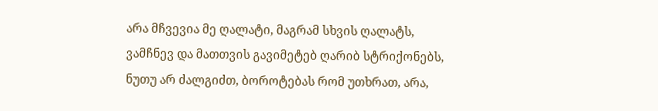არა მჩვევია მე ღალატი, მაგრამ სხვის ღალატს,
ვამჩნევ და მათთვის გავიმეტებ ღარიბ სტრიქონებს,
ნუთუ არ ძალგიძთ, ბოროტებას რომ უთხრათ, არა,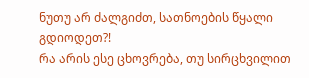ნუთუ არ ძალგიძთ, სათნოების წყალი გდიოდეთ?!
რა არის ესე ცხოვრება, თუ სირცხვილით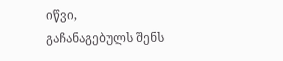იწვი,
გაჩანაგებულს შენს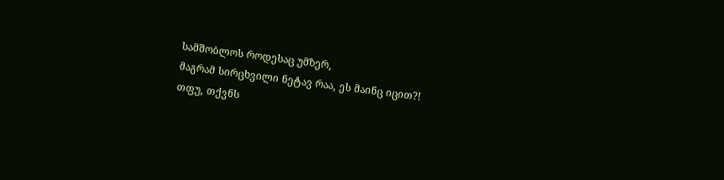სამშობლოს როდესაც უმზერ,
მაგრამ სირცხვილი ნეტავ რაა, ეს მაინც იცით?!
თფუ, თქვნს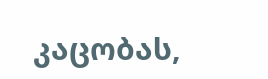კაცობას,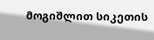მოგიშლით სიკეთის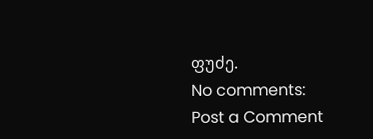ფუძე.
No comments:
Post a Comment